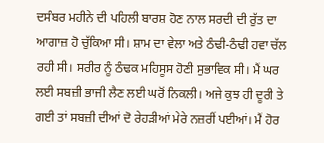ਦਸੰਬਰ ਮਹੀਨੇ ਦੀ ਪਹਿਲੀ ਬਾਰਸ਼ ਹੋਣ ਨਾਲ ਸਰਦੀ ਦੀ ਰੁੱਤ ਦਾ ਆਗਾਜ਼ ਹੋ ਚੁੱਕਿਆ ਸੀ। ਸ਼ਾਮ ਦਾ ਵੇਲਾ ਅਤੇ ਠੰਢੀ-ਠੰਢੀ ਹਵਾ ਚੱਲ ਰਹੀ ਸੀ। ਸਰੀਰ ਨੂੰ ਠੰਢਕ ਮਹਿਸੂਸ ਹੋਣੀ ਸੁਭਾਵਿਕ ਸੀ। ਮੈਂ ਘਰ ਲਈ ਸਬਜ਼ੀ ਭਾਜੀ ਲੈਣ ਲਈ ਘਰੋਂ ਨਿਕਲੀ। ਅਜੇ ਕੁਝ ਹੀ ਦੂਰੀ ਤੇ ਗਈ ਤਾਂ ਸਬਜ਼ੀ ਦੀਆਂ ਦੋ ਰੇਹੜੀਆਂ ਮੇਰੇ ਨਜ਼ਰੀਂ ਪਈਆਂ। ਮੈਂ ਹੋਰ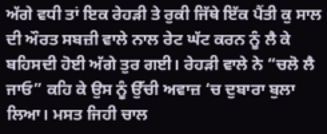ਅੱਗੇ ਵਧੀ ਤਾਂ ਇਕ ਰੇਹੜੀ ਤੇ ਰੁਕੀ ਜਿੱਥੇ ਇੱਕ ਪੈਂਤੀ ਕੁ ਸਾਲ ਦੀ ਔਰਤ ਸਬਜ਼ੀ ਵਾਲੇ ਨਾਲ ਰੇਟ ਘੱਟ ਕਰਨ ਨੂੰ ਲੈ ਕੇ ਬਹਿਸਦੀ ਹੋਈ ਅੱਗੇ ਤੁਰ ਗਈ। ਰੇਹੜੀ ਵਾਲੇ ਨੇ “ਚਲੋ ਲੈ ਜਾਓ” ਕਹਿ ਕੇ ਉਸ ਨੂੰ ਉੱਚੀ ਅਵਾਜ਼ ‘ਚ ਦੁਬਾਰਾ ਬੁਲਾ ਲਿਆ। ਮਸਤ ਜਿਹੀ ਚਾਲ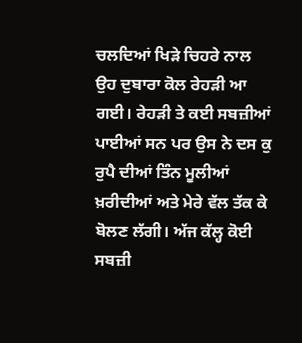ਚਲਦਿਆਂ ਖਿੜੇ ਚਿਹਰੇ ਨਾਲ ਉਹ ਦੁਬਾਰਾ ਕੋਲ ਰੇਹੜੀ ਆ ਗਈ। ਰੇਹੜੀ ਤੇ ਕਈ ਸਬਜ਼ੀਆਂ ਪਾਈਆਂ ਸਨ ਪਰ ਉਸ ਨੇ ਦਸ ਕੁ ਰੁਪੈ ਦੀਆਂ ਤਿੰਨ ਮੂਲੀਆਂ ਖ਼ਰੀਦੀਆਂ ਅਤੇ ਮੇਰੇ ਵੱਲ ਤੱਕ ਕੇ ਬੋਲਣ ਲੱਗੀ। ਅੱਜ ਕੱਲ੍ਹ ਕੋਈ ਸਬਜ਼ੀ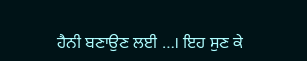ਹੈਨੀ ਬਣਾਉਣ ਲਈ …। ਇਹ ਸੁਣ ਕੇ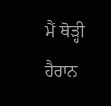ਮੈਂ ਥੋੜ੍ਹੀ ਹੈਰਾਨ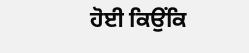ਹੋਈ ਕਿਉਂਕਿ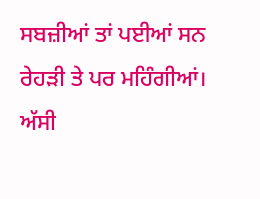ਸਬਜ਼ੀਆਂ ਤਾਂ ਪਈਆਂ ਸਨ ਰੇਹੜੀ ਤੇ ਪਰ ਮਹਿੰਗੀਆਂ। ਅੱਸੀ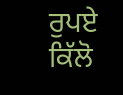ਰੁਪਏ ਕਿੱਲੋ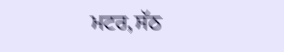ਮਟਰ, ਸੱਠ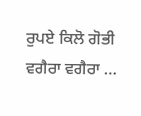ਰੁਪਏ ਕਿਲੋ ਗੋਭੀ ਵਗੈਰਾ ਵਗੈਰਾ …